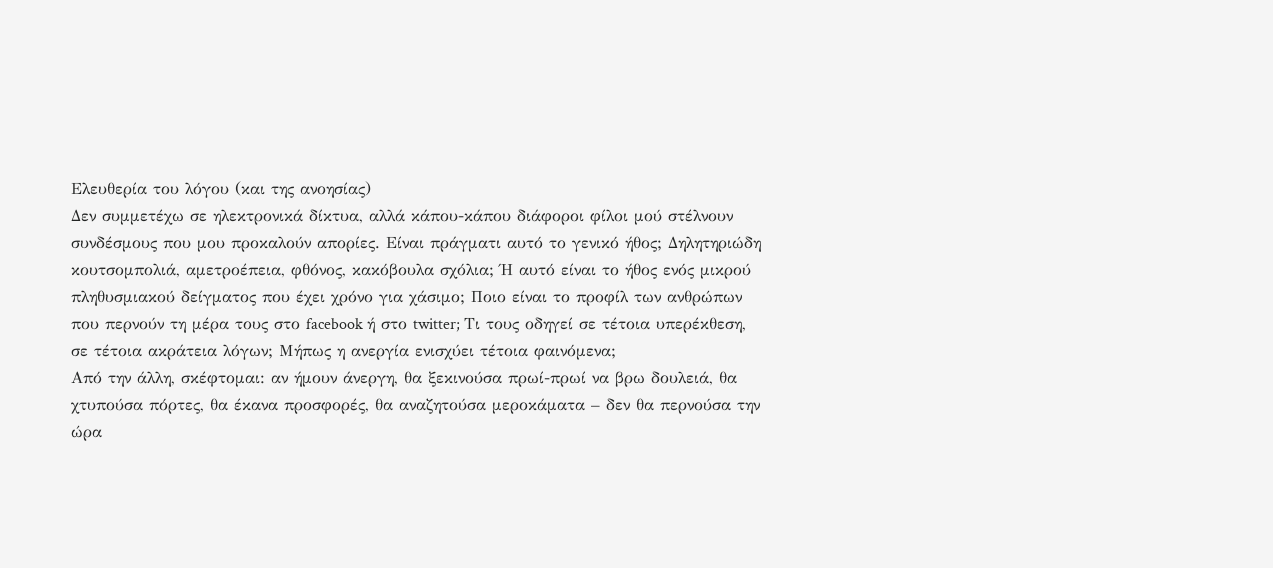Ελευθερία του λόγου (και της ανοησίας)
Δεν συμμετέχω σε ηλεκτρονικά δίκτυα, αλλά κάπου-κάπου διάφοροι φίλοι μού στέλνουν συνδέσμους που μου προκαλούν απορίες. Είναι πράγματι αυτό το γενικό ήθος; Δηλητηριώδη κουτσομπολιά, αμετροέπεια, φθόνος, κακόβουλα σχόλια; Ή αυτό είναι το ήθος ενός μικρού πληθυσμιακού δείγματος που έχει χρόνο για χάσιμο; Ποιο είναι το προφίλ των ανθρώπων που περνούν τη μέρα τους στο facebook ή στο twitter; Τι τους οδηγεί σε τέτοια υπερέκθεση, σε τέτοια ακράτεια λόγων; Μήπως η ανεργία ενισχύει τέτοια φαινόμενα;
Από την άλλη, σκέφτομαι: αν ήμουν άνεργη, θα ξεκινούσα πρωί-πρωί να βρω δουλειά, θα χτυπούσα πόρτες, θα έκανα προσφορές, θα αναζητούσα μεροκάματα – δεν θα περνούσα την ώρα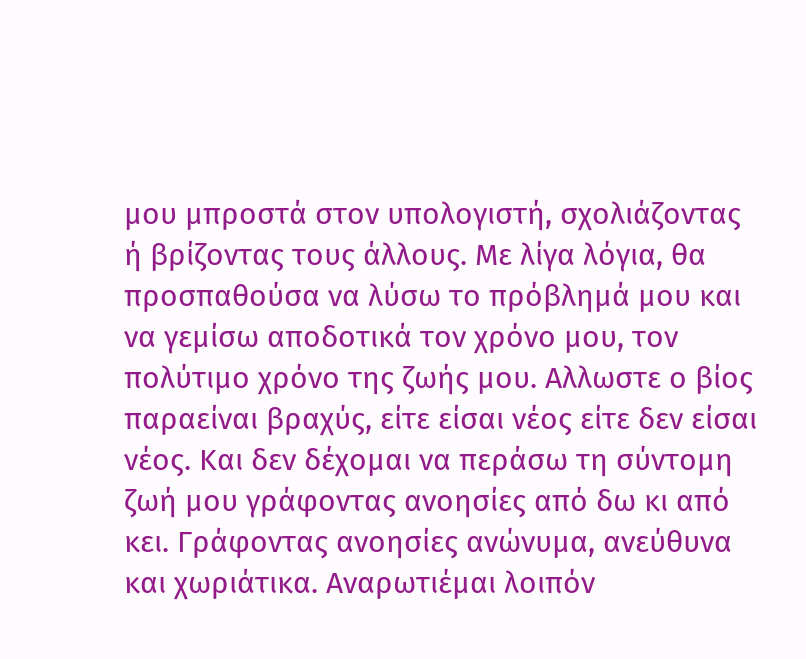μου μπροστά στον υπολογιστή, σχολιάζοντας ή βρίζοντας τους άλλους. Με λίγα λόγια, θα προσπαθούσα να λύσω το πρόβλημά μου και να γεμίσω αποδοτικά τον χρόνο μου, τον πολύτιμο χρόνο της ζωής μου. Αλλωστε ο βίος παραείναι βραχύς, είτε είσαι νέος είτε δεν είσαι νέος. Και δεν δέχομαι να περάσω τη σύντομη ζωή μου γράφοντας ανοησίες από δω κι από κει. Γράφοντας ανοησίες ανώνυμα, ανεύθυνα και χωριάτικα. Αναρωτιέμαι λοιπόν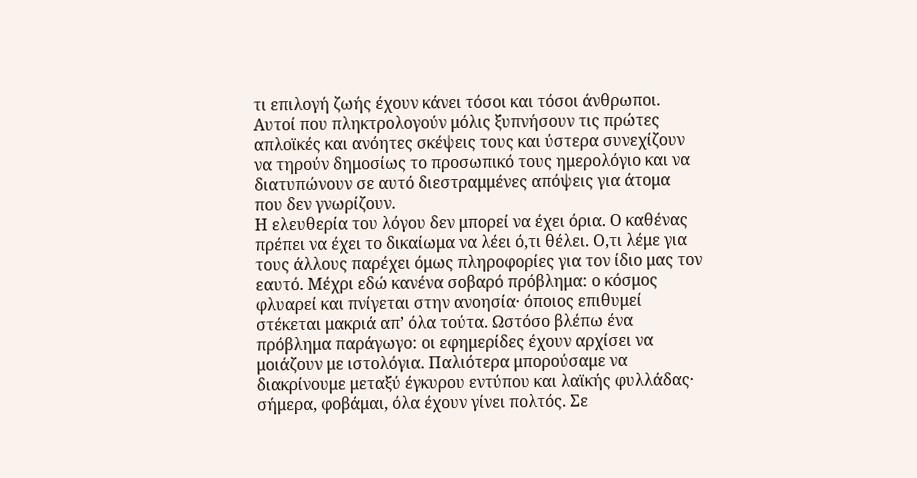τι επιλογή ζωής έχουν κάνει τόσοι και τόσοι άνθρωποι. Αυτοί που πληκτρολογούν μόλις ξυπνήσουν τις πρώτες απλοϊκές και ανόητες σκέψεις τους και ύστερα συνεχίζουν να τηρούν δημοσίως το προσωπικό τους ημερολόγιο και να διατυπώνουν σε αυτό διεστραμμένες απόψεις για άτομα που δεν γνωρίζουν.
Η ελευθερία του λόγου δεν μπορεί να έχει όρια. Ο καθένας πρέπει να έχει το δικαίωμα να λέει ό,τι θέλει. Ο,τι λέμε για τους άλλους παρέχει όμως πληροφορίες για τον ίδιο μας τον εαυτό. Μέχρι εδώ κανένα σοβαρό πρόβλημα: ο κόσμος φλυαρεί και πνίγεται στην ανοησία· όποιος επιθυμεί στέκεται μακριά απ’ όλα τούτα. Ωστόσο βλέπω ένα πρόβλημα παράγωγο: οι εφημερίδες έχουν αρχίσει να μοιάζουν με ιστολόγια. Παλιότερα μπορούσαμε να διακρίνουμε μεταξύ έγκυρου εντύπου και λαϊκής φυλλάδας· σήμερα, φοβάμαι, όλα έχουν γίνει πολτός. Σε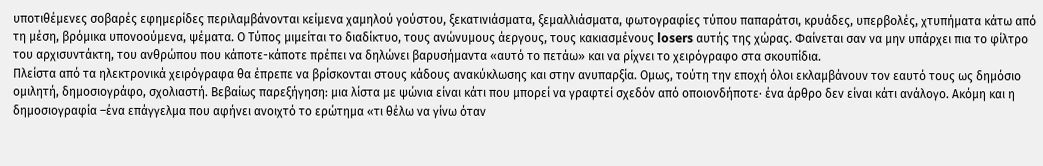υποτιθέμενες σοβαρές εφημερίδες περιλαμβάνονται κείμενα χαμηλού γούστου, ξεκατινιάσματα, ξεμαλλιάσματα, φωτογραφίες τύπου παπαράτσι, κρυάδες, υπερβολές, χτυπήματα κάτω από τη μέση, βρόμικα υπονοούμενα, ψέματα. Ο Τύπος μιμείται το διαδίκτυο, τους ανώνυμους άεργους, τους κακιασμένους losers αυτής της χώρας. Φαίνεται σαν να μην υπάρχει πια το φίλτρο του αρχισυντάκτη, του ανθρώπου που κάποτε-κάποτε πρέπει να δηλώνει βαρυσήμαντα «αυτό το πετάω» και να ρίχνει το χειρόγραφο στα σκουπίδια.
Πλείστα από τα ηλεκτρονικά χειρόγραφα θα έπρεπε να βρίσκονται στους κάδους ανακύκλωσης και στην ανυπαρξία. Ομως, τούτη την εποχή όλοι εκλαμβάνουν τον εαυτό τους ως δημόσιο ομιλητή, δημοσιογράφο, σχολιαστή. Βεβαίως παρεξήγηση: μια λίστα με ψώνια είναι κάτι που μπορεί να γραφτεί σχεδόν από οποιονδήποτε· ένα άρθρο δεν είναι κάτι ανάλογο. Ακόμη και η δημοσιογραφία –ένα επάγγελμα που αφήνει ανοιχτό το ερώτημα «τι θέλω να γίνω όταν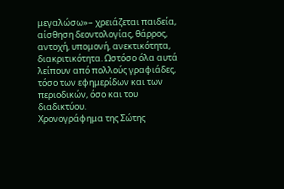μεγαλώσω»– χρειάζεται παιδεία, αίσθηση δεοντολογίας, θάρρος, αντοχή, υπομονή, ανεκτικότητα, διακριτικότητα. Ωστόσο όλα αυτά λείπουν από πολλούς γραφιάδες, τόσο των εφημερίδων και των περιοδικών, όσο και του διαδικτύου.
Χρονογράφημα της Σώτης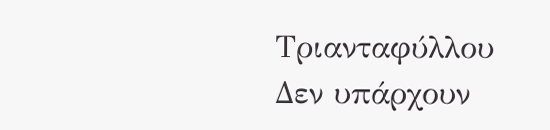Τριανταφύλλου
Δεν υπάρχουν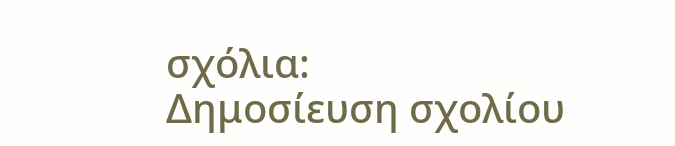σχόλια:
Δημοσίευση σχολίου